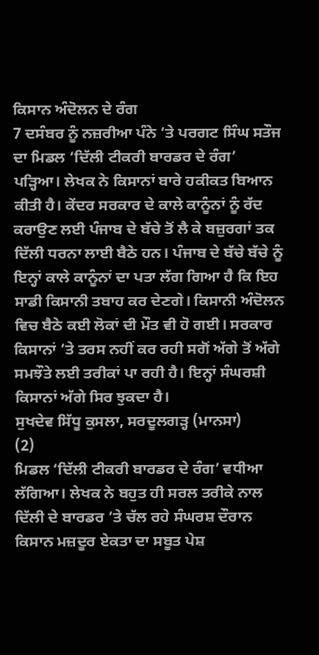ਕਿਸਾਨ ਅੰਦੋਲਨ ਦੇ ਰੰਗ
7 ਦਸੰਬਰ ਨੂੰ ਨਜ਼ਰੀਆ ਪੰਨੇ ’ਤੇ ਪਰਗਟ ਸਿੰਘ ਸਤੌਜ ਦਾ ਮਿਡਲ ‘ਦਿੱਲੀ ਟੀਕਰੀ ਬਾਰਡਰ ਦੇ ਰੰਗ’ ਪੜ੍ਹਿਆ। ਲੇਖਕ ਨੇ ਕਿਸਾਨਾਂ ਬਾਰੇ ਹਕੀਕਤ ਬਿਆਨ ਕੀਤੀ ਹੈ। ਕੇਂਦਰ ਸਰਕਾਰ ਦੇ ਕਾਲੇ ਕਾਨੂੰਨਾਂ ਨੂੰ ਰੱਦ ਕਰਾਉਣ ਲਈ ਪੰਜਾਬ ਦੇ ਬੱਚੇ ਤੋਂ ਲੈ ਕੇ ਬਜ਼ੁਰਗਾਂ ਤਕ ਦਿੱਲੀ ਧਰਨਾ ਲਾਈ ਬੈਠੇ ਹਨ। ਪੰਜਾਬ ਦੇ ਬੱਚੇ ਬੱਚੇ ਨੂੰ ਇਨ੍ਹਾਂ ਕਾਲੇ ਕਾਨੂੰਨਾਂ ਦਾ ਪਤਾ ਲੱਗ ਗਿਆ ਹੈ ਕਿ ਇਹ ਸਾਡੀ ਕਿਸਾਨੀ ਤਬਾਹ ਕਰ ਦੇਣਗੇ। ਕਿਸਾਨੀ ਅੰਦੋਲਨ ਵਿਚ ਬੈਠੇ ਕਈ ਲੋਕਾਂ ਦੀ ਮੌਤ ਵੀ ਹੋ ਗਈ। ਸਰਕਾਰ ਕਿਸਾਨਾਂ ’ਤੇ ਤਰਸ ਨਹੀਂ ਕਰ ਰਹੀ ਸਗੋਂ ਅੱਗੇ ਤੋਂ ਅੱਗੇ ਸਮਝੌਤੇ ਲਈ ਤਰੀਕਾਂ ਪਾ ਰਹੀ ਹੈ। ਇਨ੍ਹਾਂ ਸੰਘਰਸ਼ੀ ਕਿਸਾਨਾਂ ਅੱਗੇ ਸਿਰ ਝੁਕਦਾ ਹੈ।
ਸੁਖਦੇਵ ਸਿੱਧੂ ਕੁਸਲਾ, ਸਰਦੂਲਗੜ੍ਹ (ਮਾਨਸਾ)
(2)
ਮਿਡਲ ‘ਦਿੱਲੀ ਟੀਕਰੀ ਬਾਰਡਰ ਦੇ ਰੰਗ’ ਵਧੀਆ ਲੱਗਿਆ। ਲੇਖਕ ਨੇ ਬਹੁਤ ਹੀ ਸਰਲ ਤਰੀਕੇ ਨਾਲ ਦਿੱਲੀ ਦੇ ਬਾਰਡਰ ’ਤੇ ਚੱਲ ਰਹੇ ਸੰਘਰਸ਼ ਦੌਰਾਨ ਕਿਸਾਨ ਮਜ਼ਦੂਰ ਏਕਤਾ ਦਾ ਸਬੂਤ ਪੇਸ਼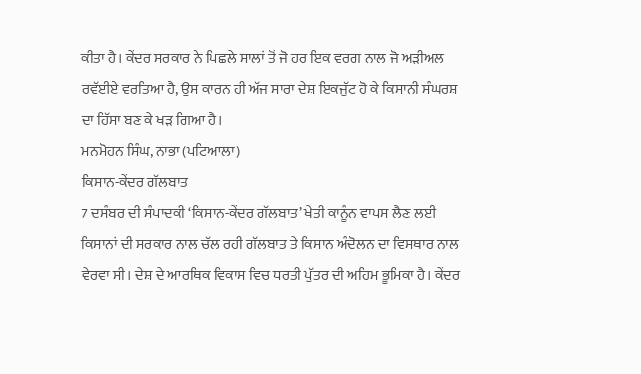ਕੀਤਾ ਹੈ। ਕੇਂਦਰ ਸਰਕਾਰ ਨੇ ਪਿਛਲੇ ਸਾਲਾਂ ਤੋਂ ਜੋ ਹਰ ਇਕ ਵਰਗ ਨਾਲ ਜੋ ਅੜੀਅਲ ਰਵੱਈਏ ਵਰਤਿਆ ਹੈ, ਉਸ ਕਾਰਨ ਹੀ ਅੱਜ ਸਾਰਾ ਦੇਸ਼ ਇਕਜੁੱਟ ਹੋ ਕੇ ਕਿਸਾਨੀ ਸੰਘਰਸ਼ ਦਾ ਹਿੱਸਾ ਬਣ ਕੇ ਖੜ ਗਿਆ ਹੈ।
ਮਨਮੋਹਨ ਸਿੰਘ, ਨਾਭਾ (ਪਟਿਆਲਾ)
ਕਿਸਾਨ-ਕੇਂਦਰ ਗੱਲਬਾਤ
7 ਦਸੰਬਰ ਦੀ ਸੰਪਾਦਕੀ ‘ਕਿਸਾਨ-ਕੇਂਦਰ ਗੱਲਬਾਤ’ ਖੇਤੀ ਕਾਨੂੰਨ ਵਾਪਸ ਲੈਣ ਲਈ ਕਿਸਾਨਾਂ ਦੀ ਸਰਕਾਰ ਨਾਲ ਚੱਲ ਰਹੀ ਗੱਲਬਾਤ ਤੇ ਕਿਸਾਨ ਅੰਦੋਲਨ ਦਾ ਵਿਸਥਾਰ ਨਾਲ ਵੇਰਵਾ ਸੀ। ਦੇਸ਼ ਦੇ ਆਰਥਿਕ ਵਿਕਾਸ ਵਿਚ ਧਰਤੀ ਪੁੱਤਰ ਦੀ ਅਹਿਮ ਭੂਮਿਕਾ ਹੈ। ਕੇਂਦਰ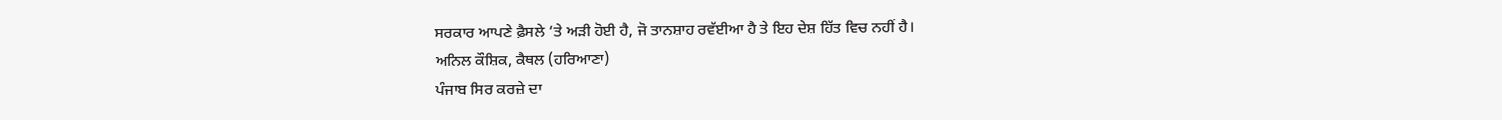ਸਰਕਾਰ ਆਪਣੇ ਫ਼ੈਸਲੇ ’ਤੇ ਅੜੀ ਹੋਈ ਹੈ, ਜੋ ਤਾਨਸ਼ਾਹ ਰਵੱਈਆ ਹੈ ਤੇ ਇਹ ਦੇਸ਼ ਹਿੱਤ ਵਿਚ ਨਹੀਂ ਹੈ।
ਅਨਿਲ ਕੌਸ਼ਿਕ, ਕੈਥਲ (ਹਰਿਆਣਾ)
ਪੰਜਾਬ ਸਿਰ ਕਰਜ਼ੇ ਦਾ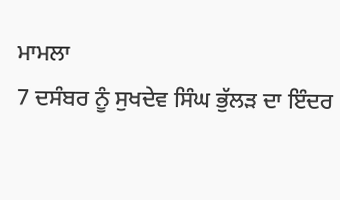ਮਾਮਲਾ
7 ਦਸੰਬਰ ਨੂੰ ਸੁਖਦੇਵ ਸਿੰਘ ਭੁੱਲੜ ਦਾ ਇੰਦਰ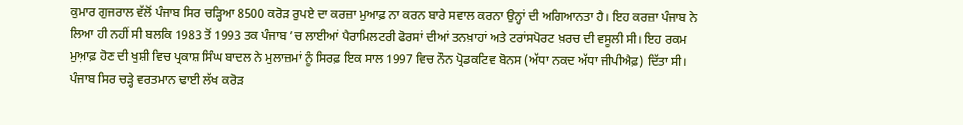ਕੁਮਾਰ ਗੁਜਰਾਲ ਵੱਲੋਂ ਪੰਜਾਬ ਸਿਰ ਚੜ੍ਹਿਆ 8500 ਕਰੋੜ ਰੁਪਏ ਦਾ ਕਰਜ਼ਾ ਮੁਆਫ਼ ਨਾ ਕਰਨ ਬਾਰੇ ਸਵਾਲ ਕਰਨਾ ਉਨ੍ਹਾਂ ਦੀ ਅਗਿਆਨਤਾ ਹੈ। ਇਹ ਕਰਜ਼ਾ ਪੰਜਾਬ ਨੇ ਲਿਆ ਹੀ ਨਹੀਂ ਸੀ ਬਲਕਿ 1983 ਤੋਂ 1993 ਤਕ ਪੰਜਾਬ ’ਚ ਲਾਈਆਂ ਪੈਰਾਮਿਲਟਰੀ ਫੋਰਸਾਂ ਦੀਆਂ ਤਨਖ਼ਾਹਾਂ ਅਤੇ ਟਰਾਂਸਪੋਰਟ ਖ਼ਰਚ ਦੀ ਵਸੂਲੀ ਸੀ। ਇਹ ਰਕਮ ਮੁਆ਼ਫ਼ ਹੋਣ ਦੀ ਖੁਸ਼ੀ ਵਿਚ ਪ੍ਰਕਾਸ਼ ਸਿੰਘ ਬਾਦਲ ਨੇ ਮੁਲਾਜ਼ਮਾਂ ਨੂੰ ਸਿਰਫ਼ ਇਕ ਸਾਲ 1997 ਵਿਚ ਨੌਨ ਪ੍ਰੋਡਕਟਿਵ ਬੋਨਸ (ਅੱਧਾ ਨਕਦ ਅੱਧਾ ਜੀਪੀਐਫ਼) ਦਿੱਤਾ ਸੀ। ਪੰਜਾਬ ਸਿਰ ਚੜ੍ਹੇ ਵਰਤਮਾਨ ਢਾਈ ਲੱਖ ਕਰੋੜ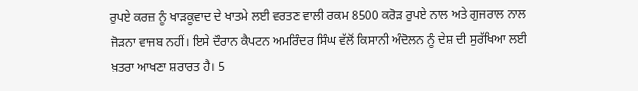ਰੁਪਏ ਕਰਜ਼ ਨੂੰ ਖਾੜਕੂਵਾਦ ਦੇ ਖਾਤਮੇ ਲਈ ਵਰਤਣ ਵਾਲੀ ਰਕਮ 8500 ਕਰੋੜ ਰੁਪਏ ਨਾਲ ਅਤੇ ਗੁਜਰਾਲ ਨਾਲ ਜੋੜਨਾ ਵਾਜਬ ਨਹੀਂ। ਇਸੇ ਦੌਰਾਨ ਕੈਪਟਨ ਅਮਰਿੰਦਰ ਸਿੰਘ ਵੱਲੋਂ ਕਿਸਾਨੀ ਅੰਦੋਲਨ ਨੂੰ ਦੇਸ਼ ਦੀ ਸੁਰੱਖਿਆ ਲਈ ਖ਼ਤਰਾ ਆਖਣਾ ਸ਼ਰਾਰਤ ਹੈ। 5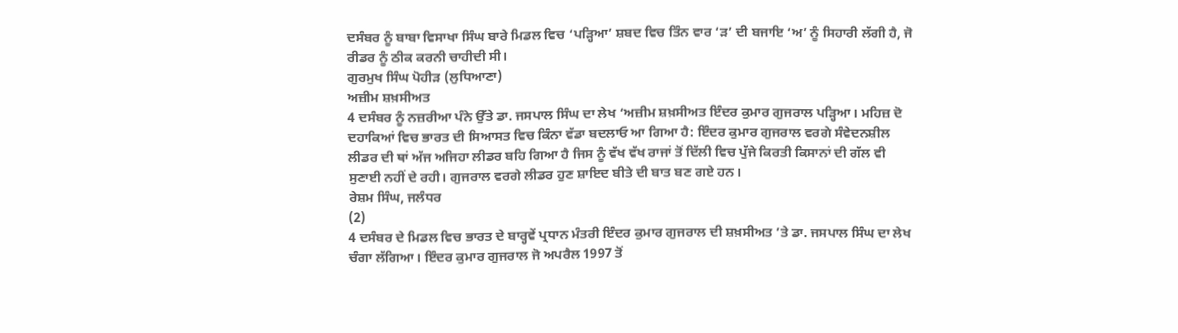ਦਸੰਬਰ ਨੂੰ ਬਾਬਾ ਵਿਸਾਖਾ ਸਿੰਘ ਬਾਰੇ ਮਿਡਲ ਵਿਚ ‘ਪੜ੍ਹਿਆ’ ਸ਼ਬਦ ਵਿਚ ਤਿੰਨ ਵਾਰ ‘ੜ’ ਦੀ ਬਜਾਇ ‘ਅ’ ਨੂੰ ਸਿਹਾਰੀ ਲੱਗੀ ਹੈ, ਜੋ ਰੀਡਰ ਨੂੰ ਠੀਕ ਕਰਨੀ ਚਾਹੀਦੀ ਸੀ।
ਗੁਰਮੁਖ ਸਿੰਘ ਪੋਹੀੜ (ਲੁਧਿਆਣਾ)
ਅਜ਼ੀਮ ਸ਼ਖ਼ਸੀਅਤ
4 ਦਸੰਬਰ ਨੂੰ ਨਜ਼ਰੀਆ ਪੰਨੇ ਉੱਤੇ ਡਾ. ਜਸਪਾਲ ਸਿੰਘ ਦਾ ਲੇਖ ‘ਅਜ਼ੀਮ ਸ਼ਖ਼ਸੀਅਤ ਇੰਦਰ ਕੁਮਾਰ ਗੁਜਰਾਲ ਪੜ੍ਹਿਆ। ਮਹਿਜ਼ ਦੋ ਦਹਾਕਿਆਂ ਵਿਚ ਭਾਰਤ ਦੀ ਸਿਆਸਤ ਵਿਚ ਕਿੰਨਾ ਵੱਡਾ ਬਦਲਾਓ ਆ ਗਿਆ ਹੈ: ਇੰਦਰ ਕੁਮਾਰ ਗੁਜਰਾਲ ਵਰਗੇ ਸੰਵੇਦਨਸ਼ੀਲ ਲੀਡਰ ਦੀ ਥਾਂ ਅੱਜ ਅਜਿਹਾ ਲੀਡਰ ਬਹਿ ਗਿਆ ਹੈ ਜਿਸ ਨੂੰ ਵੱਖ ਵੱਖ ਰਾਜਾਂ ਤੋਂ ਦਿੱਲੀ ਵਿਚ ਪੁੱਜੇ ਕਿਰਤੀ ਕਿਸਾਨਾਂ ਦੀ ਗੱਲ ਵੀ ਸੁਣਾਈ ਨਹੀਂ ਦੇ ਰਹੀ। ਗੁਜਰਾਲ ਵਰਗੇ ਲੀਡਰ ਹੁਣ ਸ਼ਾਇਦ ਬੀਤੇ ਦੀ ਬਾਤ ਬਣ ਗਏ ਹਨ।
ਰੇਸ਼ਮ ਸਿੰਘ, ਜਲੰਧਰ
(2)
4 ਦਸੰਬਰ ਦੇ ਮਿਡਲ ਵਿਚ ਭਾਰਤ ਦੇ ਬਾਰ੍ਹਵੇਂ ਪ੍ਰਧਾਨ ਮੰਤਰੀ ਇੰਦਰ ਕੁਮਾਰ ਗੁਜਰਾਲ ਦੀ ਸ਼ਖ਼ਸੀਅਤ ’ਤੇ ਡਾ. ਜਸਪਾਲ ਸਿੰਘ ਦਾ ਲੇਖ ਚੰਗਾ ਲੱਗਿਆ। ਇੰਦਰ ਕੁਮਾਰ ਗੁਜਰਾਲ ਜੋ ਅਪਰੈਲ 1997 ਤੋਂ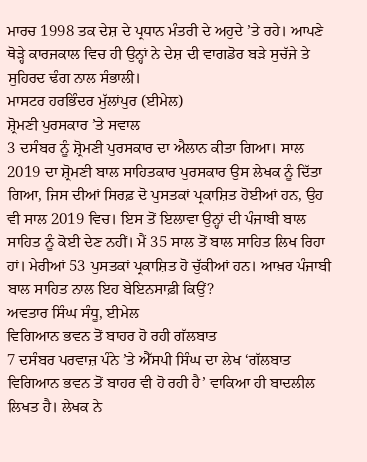ਮਾਰਚ 1998 ਤਕ ਦੇਸ਼ ਦੇ ਪ੍ਰਧਾਨ ਮੰਤਰੀ ਦੇ ਅਹੁਦੇ ’ਤੇ ਰਹੇ। ਆਪਣੇ ਥੋੜ੍ਹੇ ਕਾਰਜਕਾਲ ਵਿਚ ਹੀ ਉਨ੍ਹਾਂ ਨੇ ਦੇਸ਼ ਦੀ ਵਾਗਡੋਰ ਬੜੇ ਸੁਚੱਜੇ ਤੇ ਸੁਹਿਰਦ ਢੰਗ ਨਾਲ ਸੰਭਾਲੀ।
ਮਾਸਟਰ ਹਰਭਿੰਦਰ ਮੁੱਲਾਂਪੁਰ (ਈਮੇਲ)
ਸ਼੍ਰੋਮਣੀ ਪੁਰਸਕਾਰ ’ਤੇ ਸਵਾਲ
3 ਦਸੰਬਰ ਨੂੰ ਸ਼੍ਰੋਮਣੀ ਪੁਰਸਕਾਰ ਦਾ ਐਲਾਨ ਕੀਤਾ ਗਿਆ। ਸਾਲ 2019 ਦਾ ਸ਼੍ਰੋਮਣੀ ਬਾਲ ਸਾਹਿਤਕਾਰ ਪੁਰਸਕਾਰ ਉਸ ਲੇਖਕ ਨੂੰ ਦਿੱਤਾ ਗਿਆ, ਜਿਸ ਦੀਆਂ ਸਿਰਫ਼ ਦੋ ਪੁਸਤਕਾਂ ਪ੍ਰਕਾਸ਼ਿਤ ਹੋਈਆਂ ਹਨ, ਉਹ ਵੀ ਸਾਲ 2019 ਵਿਚ। ਇਸ ਤੋਂ ਇਲਾਵਾ ਉਨ੍ਹਾਂ ਦੀ ਪੰਜਾਬੀ ਬਾਲ ਸਾਹਿਤ ਨੂੰ ਕੋਈ ਦੇਣ ਨਹੀਂ। ਮੈਂ 35 ਸਾਲ ਤੋਂ ਬਾਲ ਸਾਹਿਤ ਲਿਖ ਰਿਹਾ ਹਾਂ। ਮੇਰੀਆਂ 53 ਪੁਸਤਕਾਂ ਪ੍ਰਕਾਸ਼ਿਤ ਹੋ ਚੁੱਕੀਆਂ ਹਨ। ਆਖ਼ਰ ਪੰਜਾਬੀ ਬਾਲ ਸਾਹਿਤ ਨਾਲ ਇਹ ਬੇਇਨਸਾਫ਼ੀ ਕਿਉਂ?
ਅਵਤਾਰ ਸਿੰਘ ਸੰਧੂ, ਈਮੇਲ
ਵਿਗਿਆਨ ਭਵਨ ਤੋਂ ਬਾਹਰ ਹੋ ਰਹੀ ਗੱਲਬਾਤ
7 ਦਸੰਬਰ ਪਰਵਾਜ਼ ਪੰਨੇ ’ਤੇ ਐੱਸਪੀ ਸਿੰਘ ਦਾ ਲੇਖ ‘ਗੱਲਬਾਤ ਵਿਗਿਆਨ ਭਵਨ ਤੋਂ ਬਾਹਰ ਵੀ ਹੋ ਰਹੀ ਹੈ’ ਵਾਕਿਆ ਹੀ ਬਾਦਲੀਲ ਲਿਖਤ ਹੈ। ਲੇਖਕ ਨੇ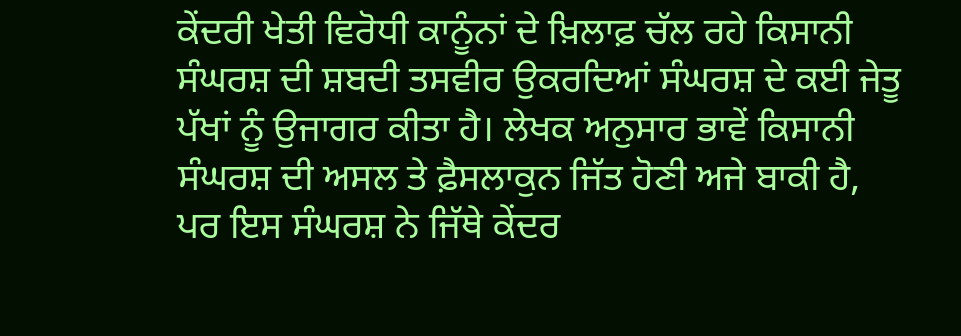ਕੇਂਦਰੀ ਖੇਤੀ ਵਿਰੋਧੀ ਕਾਨੂੰਨਾਂ ਦੇ ਖ਼ਿਲਾਫ਼ ਚੱਲ ਰਹੇ ਕਿਸਾਨੀ ਸੰਘਰਸ਼ ਦੀ ਸ਼ਬਦੀ ਤਸਵੀਰ ਉਕਰਦਿਆਂ ਸੰਘਰਸ਼ ਦੇ ਕਈ ਜੇਤੂ ਪੱਖਾਂ ਨੂੰ ਉਜਾਗਰ ਕੀਤਾ ਹੈ। ਲੇਖਕ ਅਨੁਸਾਰ ਭਾਵੇਂ ਕਿਸਾਨੀ ਸੰਘਰਸ਼ ਦੀ ਅਸਲ ਤੇ ਫ਼ੈਸਲਾਕੁਨ ਜਿੱਤ ਹੋਣੀ ਅਜੇ ਬਾਕੀ ਹੈ, ਪਰ ਇਸ ਸੰਘਰਸ਼ ਨੇ ਜਿੱਥੇ ਕੇਂਦਰ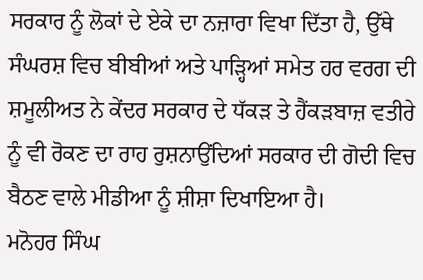ਸਰਕਾਰ ਨੂੰ ਲੋਕਾਂ ਦੇ ਏਕੇ ਦਾ ਨਜ਼ਾਰਾ ਵਿਖਾ ਦਿੱਤਾ ਹੈ, ਉੱਥੇ ਸੰਘਰਸ਼ ਵਿਚ ਬੀਬੀਆਂ ਅਤੇ ਪਾੜ੍ਹਿਆਂ ਸਮੇਤ ਹਰ ਵਰਗ ਦੀ ਸ਼ਮੂਲੀਅਤ ਨੇ ਕੇਂਦਰ ਸਰਕਾਰ ਦੇ ਧੱਕੜ ਤੇ ਹੈਂਕੜਬਾਜ਼ ਵਤੀਰੇ ਨੂੰ ਵੀ ਰੋਕਣ ਦਾ ਰਾਹ ਰੁਸ਼ਨਾਉਂਦਿਆਂ ਸਰਕਾਰ ਦੀ ਗੋਦੀ ਵਿਚ ਬੈਠਣ ਵਾਲੇ ਮੀਡੀਆ ਨੂੰ ਸ਼ੀਸ਼ਾ ਦਿਖਾਇਆ ਹੈ।
ਮਨੋਹਰ ਸਿੰਘ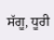ਸੱਗੂ, ਧੂਰੀ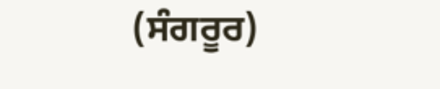(ਸੰਗਰੂਰ)